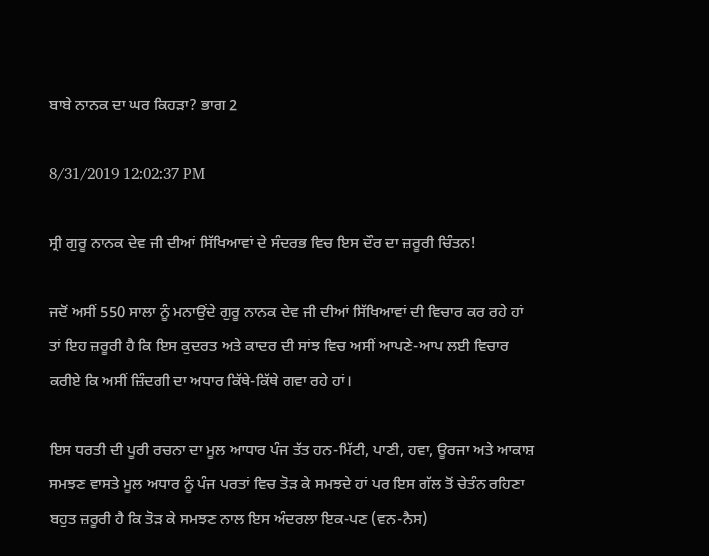ਬਾਬੇ ਨਾਨਕ ਦਾ ਘਰ ਕਿਹੜਾ? ਭਾਗ 2

8/31/2019 12:02:37 PM

ਸ੍ਰੀ ਗੁਰੂ ਨਾਨਕ ਦੇਵ ਜੀ ਦੀਆਂ ਸਿੱਖਿਆਵਾਂ ਦੇ ਸੰਦਰਭ ਵਿਚ ਇਸ ਦੌਰ ਦਾ ਜ਼ਰੂਰੀ ਚਿੰਤਨ!

ਜਦੋਂ ਅਸੀਂ 550 ਸਾਲਾ ਨੂੰ ਮਨਾਉਂਦੇ ਗੁਰੂ ਨਾਨਕ ਦੇਵ ਜੀ ਦੀਆਂ ਸਿੱਖਿਆਵਾਂ ਦੀ ਵਿਚਾਰ ਕਰ ਰਹੇ ਹਾਂ ਤਾਂ ਇਹ ਜ਼ਰੂਰੀ ਹੈ ਕਿ ਇਸ ਕੁਦਰਤ ਅਤੇ ਕਾਦਰ ਦੀ ਸਾਂਝ ਵਿਚ ਅਸੀਂ ਆਪਣੇ-ਆਪ ਲਈ ਵਿਚਾਰ ਕਰੀਏ ਕਿ ਅਸੀਂ ਜ਼ਿੰਦਗੀ ਦਾ ਅਧਾਰ ਕਿੱਥੇ-ਕਿੱਥੇ ਗਵਾ ਰਹੇ ਹਾਂ।

ਇਸ ਧਰਤੀ ਦੀ ਪੂਰੀ ਰਚਨਾ ਦਾ ਮੂਲ ਆਧਾਰ ਪੰਜ ਤੱਤ ਹਨ-ਮਿੱਟੀ, ਪਾਣੀ, ਹਵਾ, ਊਰਜਾ ਅਤੇ ਆਕਾਸ਼ ਸਮਝਣ ਵਾਸਤੇ ਮੂਲ ਅਧਾਰ ਨੂੰ ਪੰਜ ਪਰਤਾਂ ਵਿਚ ਤੋੜ ਕੇ ਸਮਝਦੇ ਹਾਂ ਪਰ ਇਸ ਗੱਲ ਤੋਂ ਚੇਤੰਨ ਰਹਿਣਾ ਬਹੁਤ ਜ਼ਰੂਰੀ ਹੈ ਕਿ ਤੋੜ ਕੇ ਸਮਝਣ ਨਾਲ ਇਸ ਅੰਦਰਲਾ ਇਕ-ਪਣ (ਵਨ-ਨੈਸ)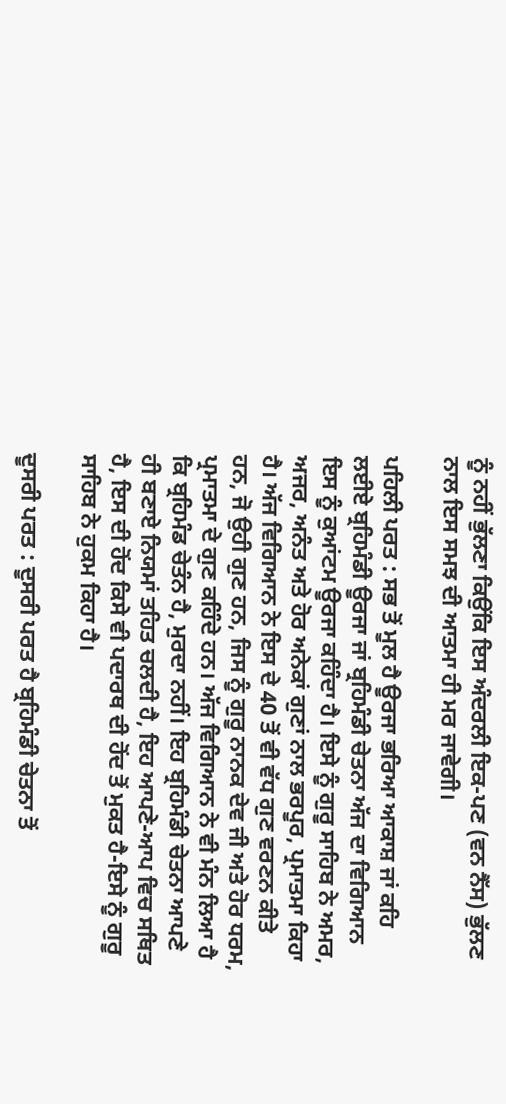ਨੂੰ ਨਹੀਂ ਭੁੱਲਣਾ ਕਿਉਂਕਿ ਇਸ ਅੰਦਰਲੀ ਇਕ-ਪਣ (ਵਨ ਨੈੱਸ) ਭੁੱਲਣ ਨਾਲ ਇਸ ਸਮਝ ਦੀ ਆਤਮਾ ਹੀ ਮਰ ਜਾਵੇਗੀ।

ਪਹਿਲੀ ਪਰਤ : ਸਭ ਤੋਂ ਮੂਲ ਹੈ ਊਰਜਾ ਭਰਿਆ ਆਕਾਸ਼ ਜਾਂ ਕਹਿ ਲਈਏ ਬ੍ਰਹਿਮੰਡੀ ਊਰਜਾ ਜਾਂ ਬ੍ਰਹਿਮੰਡੀ ਚੇਤਨਾ ਅੱਜ ਦਾ ਵਿਗਿਆਨ ਇਸ ਨੂੰ ਕੁਆਂਟਮ ਊਰਜਾ ਕਹਿੰਦਾ ਹੈ। ਇਸੇ ਨੂੰ ਗੁਰੂ ਸਾਹਿਬ ਨੇ ਅਮਰ, ਅਜਰ, ਅਨੰਤ ਅਤੇ ਹੋਰ ਅਨੇਕਾਂ ਗੁਣਾਂ ਨਾਲ ਭਰਪੂਰ, ਪ੍ਰਮਾਤਮਾ ਕਿਹਾ ਹੈ। ਅੱਜ ਵਿਗਿਆਨ ਨੇ ਇਸ ਦੇ 40 ਤੋਂ ਵੀ ਵੱਧ ਗੁਣ ਵਰਣਨ ਕੀਤੇ ਹਨ, ਜੋ ਉਹੀ ਗੁਣ ਹਨ, ਜਿਸ ਨੂੰ ਗੁਰੂ ਨਾਨਕ ਦੇਵ ਜੀ ਅਤੇ ਹੋਰ ਧਰਮ, ਪ੍ਰਮਾਤਮਾ ਦੇ ਗੁਣ ਕਹਿੰਦੇ ਹਨ। ਅੱਜ ਵਿਗਿਆਨ ਨੇ ਵੀ ਮੰਨ ਲਿਆ ਹੈ ਕਿ ਬ੍ਰਹਿਮੰਡ ਚੇਤੰਨ ਹੈ, ਮੁਰਦਾ ਨਹੀਂ। ਇਹ ਬ੍ਰਹਿਮੰਡੀ ਚੇਤਨਾ ਆਪਣੇ ਹੀ ਬਣਾਏ ਨਿਯਮਾਂ ਤਹਿਤ ਚਲਦੀ ਹੈ, ਇਹ ਆਪਣੇ-ਆਪ ਵਿਚ ਸਥਿਤ ਹੈ, ਇਸ ਦੀ ਹੋਂਦ ਕਿਸੇ ਵੀ ਪਦਾਰਥ ਦੀ ਹੋਂਦ ਤੋਂ ਮੁਕਤ ਹੈ-ਇਸੇ ਨੂੰ ਗੁਰੂ ਸਾਹਿਬ ਨੇ ਹੁਕਮ ਕਿਹਾ ਹੈ।

ਦੂਸਰੀ ਪਰਤ : ਦੂਸਰੀ ਪਰਤ ਹੈ ਬ੍ਰਹਿਮੰਡੀ ਚੇਤਨਾ ਤੋਂ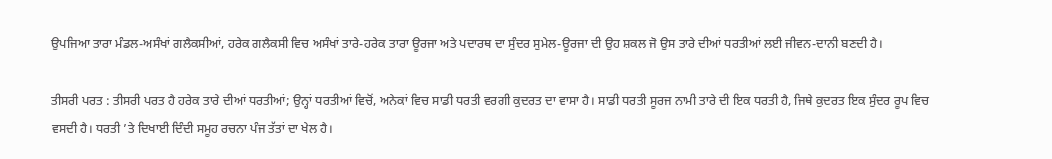ਉਪਜਿਆ ਤਾਰਾ ਮੰਡਲ-ਅਸੰਖਾਂ ਗਲੈਕਸੀਆਂ, ਹਰੇਕ ਗਲੈਕਸੀ ਵਿਚ ਅਸੰਖਾਂ ਤਾਰੇ-ਹਰੇਕ ਤਾਰਾ ਊਰਜਾ ਅਤੇ ਪਦਾਰਥ ਦਾ ਸੁੰਦਰ ਸੁਮੇਲ-ਊਰਜਾ ਦੀ ਉਹ ਸ਼ਕਲ ਜੋ ਉਸ ਤਾਰੇ ਦੀਆਂ ਧਰਤੀਆਂ ਲਈ ਜੀਵਨ-ਦਾਨੀ ਬਣਦੀ ਹੈ।

ਤੀਸਰੀ ਪਰਤ : ਤੀਸਰੀ ਪਰਤ ਹੈ ਹਰੇਕ ਤਾਰੇ ਦੀਆਂ ਧਰਤੀਆਂ; ਉਨ੍ਹਾਂ ਧਰਤੀਆਂ ਵਿਚੋਂ, ਅਨੇਕਾਂ ਵਿਚ ਸਾਡੀ ਧਰਤੀ ਵਰਗੀ ਕੁਦਰਤ ਦਾ ਵਾਸਾ ਹੈ। ਸਾਡੀ ਧਰਤੀ ਸੂਰਜ ਨਾਮੀ ਤਾਰੇ ਦੀ ਇਕ ਧਰਤੀ ਹੈ, ਜਿਥੇ ਕੁਦਰਤ ਇਕ ਸੁੰਦਰ ਰੂਪ ਵਿਚ ਵਸਦੀ ਹੈ। ਧਰਤੀ ’ਤੇ ਦਿਖਾਈ ਦਿੰਦੀ ਸਮੂਹ ਰਚਨਾ ਪੰਜ ਤੱਤਾਂ ਦਾ ਖੇਲ ਹੈ।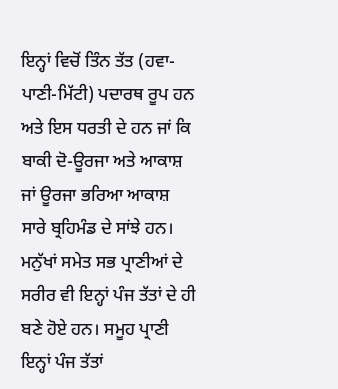ਇਨ੍ਹਾਂ ਵਿਚੋਂ ਤਿੰਨ ਤੱਤ (ਹਵਾ-ਪਾਣੀ-ਮਿੱਟੀ) ਪਦਾਰਥ ਰੂਪ ਹਨ ਅਤੇ ਇਸ ਧਰਤੀ ਦੇ ਹਨ ਜਾਂ ਕਿ ਬਾਕੀ ਦੋ-ਊਰਜਾ ਅਤੇ ਆਕਾਸ਼ ਜਾਂ ਊਰਜਾ ਭਰਿਆ ਆਕਾਸ਼ ਸਾਰੇ ਬ੍ਰਹਿਮੰਡ ਦੇ ਸਾਂਝੇ ਹਨ। ਮਨੁੱਖਾਂ ਸਮੇਤ ਸਭ ਪ੍ਰਾਣੀਆਂ ਦੇ ਸਰੀਰ ਵੀ ਇਨ੍ਹਾਂ ਪੰਜ ਤੱਤਾਂ ਦੇ ਹੀ ਬਣੇ ਹੋਏ ਹਨ। ਸਮੂਹ ਪ੍ਰਾਣੀ ਇਨ੍ਹਾਂ ਪੰਜ ਤੱਤਾਂ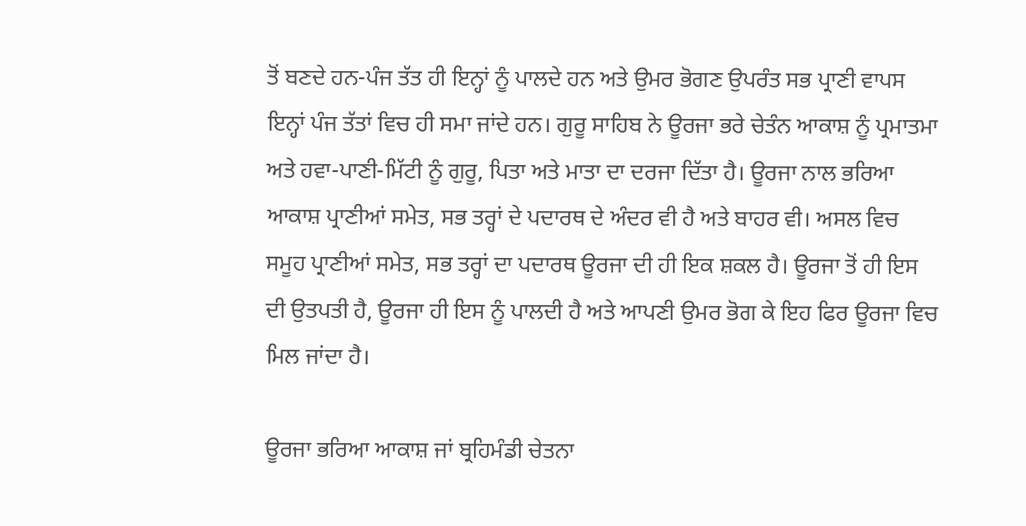ਤੋਂ ਬਣਦੇ ਹਨ-ਪੰਜ ਤੱਤ ਹੀ ਇਨ੍ਹਾਂ ਨੂੰ ਪਾਲਦੇ ਹਨ ਅਤੇ ਉਮਰ ਭੋਗਣ ਉਪਰੰਤ ਸਭ ਪ੍ਰਾਣੀ ਵਾਪਸ ਇਨ੍ਹਾਂ ਪੰਜ ਤੱਤਾਂ ਵਿਚ ਹੀ ਸਮਾ ਜਾਂਦੇ ਹਨ। ਗੁਰੂ ਸਾਹਿਬ ਨੇ ਊਰਜਾ ਭਰੇ ਚੇਤੰਨ ਆਕਾਸ਼ ਨੂੰ ਪ੍ਰਮਾਤਮਾ ਅਤੇ ਹਵਾ-ਪਾਣੀ-ਮਿੱਟੀ ਨੂੰ ਗੁਰੂ, ਪਿਤਾ ਅਤੇ ਮਾਤਾ ਦਾ ਦਰਜਾ ਦਿੱਤਾ ਹੈ। ਊਰਜਾ ਨਾਲ ਭਰਿਆ ਆਕਾਸ਼ ਪ੍ਰਾਣੀਆਂ ਸਮੇਤ, ਸਭ ਤਰ੍ਹਾਂ ਦੇ ਪਦਾਰਥ ਦੇ ਅੰਦਰ ਵੀ ਹੈ ਅਤੇ ਬਾਹਰ ਵੀ। ਅਸਲ ਵਿਚ ਸਮੂਹ ਪ੍ਰਾਣੀਆਂ ਸਮੇਤ, ਸਭ ਤਰ੍ਹਾਂ ਦਾ ਪਦਾਰਥ ਊਰਜਾ ਦੀ ਹੀ ਇਕ ਸ਼ਕਲ ਹੈ। ਊਰਜਾ ਤੋਂ ਹੀ ਇਸ ਦੀ ਉਤਪਤੀ ਹੈ, ਊਰਜਾ ਹੀ ਇਸ ਨੂੰ ਪਾਲਦੀ ਹੈ ਅਤੇ ਆਪਣੀ ਉਮਰ ਭੋਗ ਕੇ ਇਹ ਫਿਰ ਊਰਜਾ ਵਿਚ ਮਿਲ ਜਾਂਦਾ ਹੈ।

ਊਰਜਾ ਭਰਿਆ ਆਕਾਸ਼ ਜਾਂ ਬ੍ਰਹਿਮੰਡੀ ਚੇਤਨਾ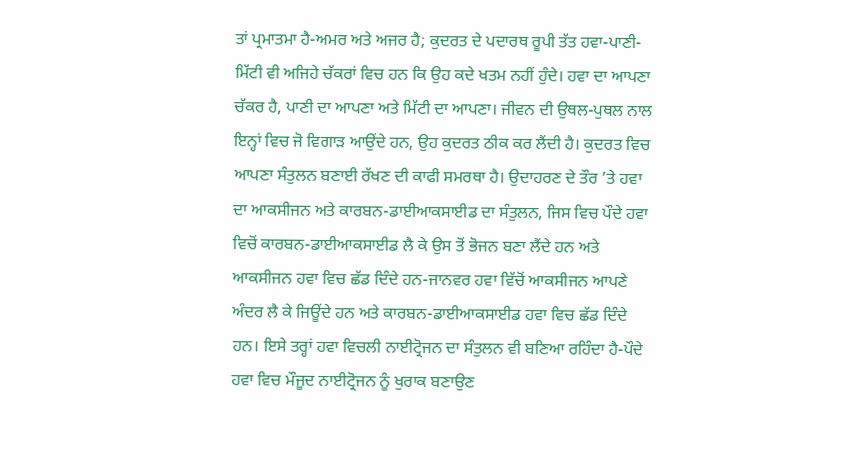ਤਾਂ ਪ੍ਰਮਾਤਮਾ ਹੈ-ਅਮਰ ਅਤੇ ਅਜਰ ਹੈ; ਕੁਦਰਤ ਦੇ ਪਦਾਰਥ ਰੂਪੀ ਤੱਤ ਹਵਾ-ਪਾਣੀ-ਮਿੱਟੀ ਵੀ ਅਜਿਹੇ ਚੱਕਰਾਂ ਵਿਚ ਹਨ ਕਿ ਉਹ ਕਦੇ ਖਤਮ ਨਹੀਂ ਹੁੰਦੇ। ਹਵਾ ਦਾ ਆਪਣਾ ਚੱਕਰ ਹੈ, ਪਾਣੀ ਦਾ ਆਪਣਾ ਅਤੇ ਮਿੱਟੀ ਦਾ ਆਪਣਾ। ਜੀਵਨ ਦੀ ਉਥਲ-ਪੁਥਲ ਨਾਲ ਇਨ੍ਹਾਂ ਵਿਚ ਜੋ ਵਿਗਾੜ ਆਉਂਦੇ ਹਨ, ਉਹ ਕੁਦਰਤ ਠੀਕ ਕਰ ਲੈਂਦੀ ਹੈ। ਕੁਦਰਤ ਵਿਚ ਆਪਣਾ ਸੰਤੁਲਨ ਬਣਾਈ ਰੱਖਣ ਦੀ ਕਾਫੀ ਸਮਰਥਾ ਹੈ। ਉਦਾਹਰਣ ਦੇ ਤੌਰ ’ਤੇ ਹਵਾ ਦਾ ਆਕਸੀਜਨ ਅਤੇ ਕਾਰਬਨ-ਡਾਈਆਕਸਾਈਡ ਦਾ ਸੰਤੁਲਨ, ਜਿਸ ਵਿਚ ਪੌਦੇ ਹਵਾ ਵਿਚੋਂ ਕਾਰਬਨ-ਡਾਈਆਕਸਾਈਡ ਲੈ ਕੇ ਉਸ ਤੋਂ ਭੋਜਨ ਬਣਾ ਲੈਂਦੇ ਹਨ ਅਤੇ ਆਕਸੀਜਨ ਹਵਾ ਵਿਚ ਛੱਡ ਦਿੰਦੇ ਹਨ-ਜਾਨਵਰ ਹਵਾ ਵਿੱਚੋਂ ਆਕਸੀਜਨ ਆਪਣੇ ਅੰਦਰ ਲੈ ਕੇ ਜਿਊਂਦੇ ਹਨ ਅਤੇ ਕਾਰਬਨ-ਡਾਈਆਕਸਾਈਡ ਹਵਾ ਵਿਚ ਛੱਡ ਦਿੰਦੇ ਹਨ। ਇਸੇ ਤਰ੍ਹਾਂ ਹਵਾ ਵਿਚਲੀ ਨਾਈਟ੍ਰੋਜਨ ਦਾ ਸੰਤੁਲਨ ਵੀ ਬਣਿਆ ਰਹਿੰਦਾ ਹੈ-ਪੌਦੇ ਹਵਾ ਵਿਚ ਮੌਜੂਦ ਨਾਈਟ੍ਰੋਜਨ ਨੂੰ ਖੁਰਾਕ ਬਣਾਉਣ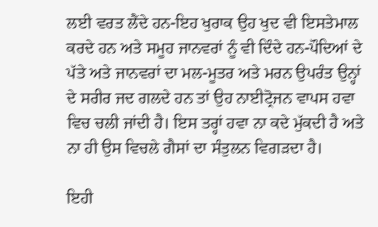ਲਈ ਵਰਤ ਲੈਂਦੇ ਹਨ-ਇਹ ਖੁਰਾਕ ਉਹ ਖੁਦ ਵੀ ਇਸਤੇਮਾਲ ਕਰਦੇ ਹਨ ਅਤੇ ਸਮੂਹ ਜਾਨਵਰਾਂ ਨੂੰ ਵੀ ਦਿੰਦੇ ਹਨ-ਪੌਦਿਆਂ ਦੇ ਪੱਤੇ ਅਤੇ ਜਾਨਵਰਾਂ ਦਾ ਮਲ-ਮੂਤਰ ਅਤੇ ਮਰਨ ਉਪਰੰਤ ਉਨ੍ਹਾਂ ਦੇ ਸਰੀਰ ਜਦ ਗਲਦੇ ਹਨ ਤਾਂ ਉਹ ਨਾਈਟ੍ਰੋਜਨ ਵਾਪਸ ਹਵਾ ਵਿਚ ਚਲੀ ਜਾਂਦੀ ਹੈ। ਇਸ ਤਰ੍ਹਾਂ ਹਵਾ ਨਾ ਕਦੇ ਮੁੱਕਦੀ ਹੈ ਅਤੇ ਨਾ ਹੀ ਉਸ ਵਿਚਲੇ ਗੈਸਾਂ ਦਾ ਸੰਤੁਲਨ ਵਿਗੜਦਾ ਹੈ।

ਇਹੀ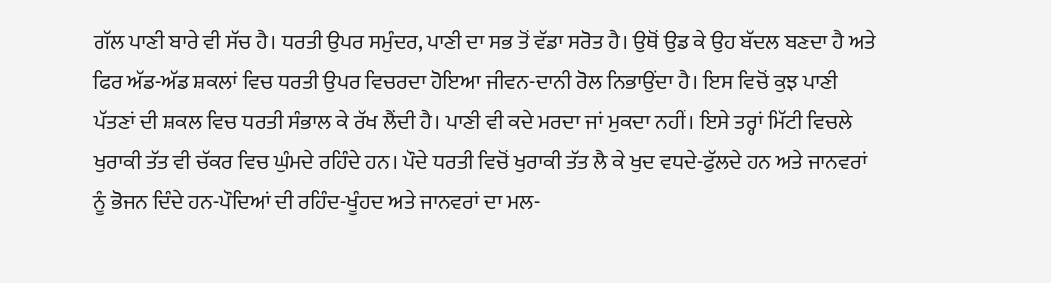ਗੱਲ ਪਾਣੀ ਬਾਰੇ ਵੀ ਸੱਚ ਹੈ। ਧਰਤੀ ਉਪਰ ਸਮੁੰਦਰ, ਪਾਣੀ ਦਾ ਸਭ ਤੋਂ ਵੱਡਾ ਸਰੋਤ ਹੈ। ਉਥੋਂ ਉਡ ਕੇ ਉਹ ਬੱਦਲ ਬਣਦਾ ਹੈ ਅਤੇ ਫਿਰ ਅੱਡ-ਅੱਡ ਸ਼ਕਲਾਂ ਵਿਚ ਧਰਤੀ ਉਪਰ ਵਿਚਰਦਾ ਹੋਇਆ ਜੀਵਨ-ਦਾਨੀ ਰੋਲ ਨਿਭਾਉਂਦਾ ਹੈ। ਇਸ ਵਿਚੋਂ ਕੁਝ ਪਾਣੀ ਪੱਤਣਾਂ ਦੀ ਸ਼ਕਲ ਵਿਚ ਧਰਤੀ ਸੰਭਾਲ ਕੇ ਰੱਖ ਲੈਂਦੀ ਹੈ। ਪਾਣੀ ਵੀ ਕਦੇ ਮਰਦਾ ਜਾਂ ਮੁਕਦਾ ਨਹੀਂ। ਇਸੇ ਤਰ੍ਹਾਂ ਮਿੱਟੀ ਵਿਚਲੇ ਖੁਰਾਕੀ ਤੱਤ ਵੀ ਚੱਕਰ ਵਿਚ ਘੁੰਮਦੇ ਰਹਿੰਦੇ ਹਨ। ਪੌਦੇ ਧਰਤੀ ਵਿਚੋਂ ਖੁਰਾਕੀ ਤੱਤ ਲੈ ਕੇ ਖੁਦ ਵਧਦੇ-ਫੁੱਲਦੇ ਹਨ ਅਤੇ ਜਾਨਵਰਾਂ ਨੂੰ ਭੋਜਨ ਦਿੰਦੇ ਹਨ-ਪੌਦਿਆਂ ਦੀ ਰਹਿੰਦ-ਖੂੰਹਦ ਅਤੇ ਜਾਨਵਰਾਂ ਦਾ ਮਲ-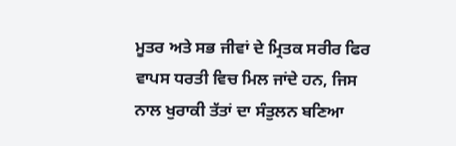ਮੂਤਰ ਅਤੇ ਸਭ ਜੀਵਾਂ ਦੇ ਮ੍ਰਿਤਕ ਸਰੀਰ ਫਿਰ ਵਾਪਸ ਧਰਤੀ ਵਿਚ ਮਿਲ ਜਾਂਦੇ ਹਨ, ਜਿਸ ਨਾਲ ਖੁਰਾਕੀ ਤੱਤਾਂ ਦਾ ਸੰਤੁਲਨ ਬਣਿਆ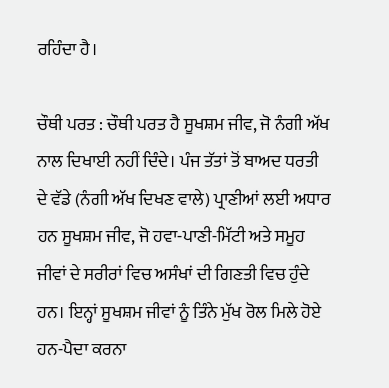ਰਹਿੰਦਾ ਹੈ।

ਚੌਥੀ ਪਰਤ : ਚੌਥੀ ਪਰਤ ਹੈ ਸੂਖਸ਼ਮ ਜੀਵ, ਜੋ ਨੰਗੀ ਅੱਖ ਨਾਲ ਦਿਖਾਈ ਨਹੀਂ ਦਿੰਦੇ। ਪੰਜ ਤੱਤਾਂ ਤੋਂ ਬਾਅਦ ਧਰਤੀ ਦੇ ਵੱਡੇ (ਨੰਗੀ ਅੱਖ ਦਿਖਣ ਵਾਲੇ) ਪ੍ਰਾਣੀਆਂ ਲਈ ਅਧਾਰ ਹਨ ਸੂਖਸ਼ਮ ਜੀਵ, ਜੋ ਹਵਾ-ਪਾਣੀ-ਮਿੱਟੀ ਅਤੇ ਸਮੂਹ ਜੀਵਾਂ ਦੇ ਸਰੀਰਾਂ ਵਿਚ ਅਸੰਖਾਂ ਦੀ ਗਿਣਤੀ ਵਿਚ ਹੁੰਦੇ ਹਨ। ਇਨ੍ਹਾਂ ਸੂਖਸ਼ਮ ਜੀਵਾਂ ਨੂੰ ਤਿੰਨੇ ਮੁੱਖ ਰੋਲ ਮਿਲੇ ਹੋਏ ਹਨ-ਪੈਦਾ ਕਰਨਾ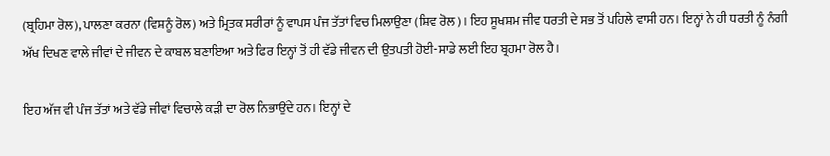(ਬ੍ਰਹਿਮਾ ਰੋਲ), ਪਾਲਣਾ ਕਰਨਾ (ਵਿਸ਼ਨੂੰ ਰੋਲ) ਅਤੇ ਮ੍ਰਿਤਕ ਸਰੀਰਾਂ ਨੂੰ ਵਾਪਸ ਪੰਜ ਤੱਤਾਂ ਵਿਚ ਮਿਲਾਉਣਾ (ਸ਼ਿਵ ਰੋਲ)। ਇਹ ਸੂਖਸ਼ਮ ਜੀਵ ਧਰਤੀ ਦੇ ਸਭ ਤੋਂ ਪਹਿਲੇ ਵਾਸੀ ਹਨ। ਇਨ੍ਹਾਂ ਨੇ ਹੀ ਧਰਤੀ ਨੂੰ ਨੰਗੀ ਅੱਖ ਦਿਖਣ ਵਾਲੇ ਜੀਵਾਂ ਦੇ ਜੀਵਨ ਦੇ ਕਾਬਲ ਬਣਾਇਆ ਅਤੇ ਫਿਰ ਇਨ੍ਹਾਂ ਤੋਂ ਹੀ ਵੱਡੇ ਜੀਵਨ ਦੀ ਉਤਪਤੀ ਹੋਈ-ਸਾਡੇ ਲਈ ਇਹ ਬ੍ਰਹਮਾ ਰੋਲ ਹੈ।

ਇਹ ਅੱਜ ਵੀ ਪੰਜ ਤੱਤਾਂ ਅਤੇ ਵੱਡੇ ਜੀਵਾਂ ਵਿਚਾਲੇ ਕੜੀ ਦਾ ਰੋਲ ਨਿਭਾਉਂਦੇ ਹਨ। ਇਨ੍ਹਾਂ ਦੇ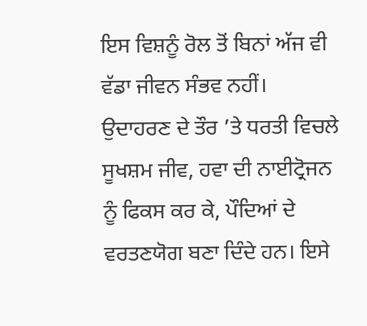ਇਸ ਵਿਸ਼ਨੂੰ ਰੋਲ ਤੋਂ ਬਿਨਾਂ ਅੱਜ ਵੀ ਵੱਡਾ ਜੀਵਨ ਸੰਭਵ ਨਹੀਂ। ਉਦਾਹਰਣ ਦੇ ਤੌਰ ’ਤੇ ਧਰਤੀ ਵਿਚਲੇ ਸੂਖਸ਼ਮ ਜੀਵ, ਹਵਾ ਦੀ ਨਾਈਟ੍ਰੋਜਨ ਨੂੰ ਫਿਕਸ ਕਰ ਕੇ, ਪੌਦਿਆਂ ਦੇ ਵਰਤਣਯੋਗ ਬਣਾ ਦਿੰਦੇ ਹਨ। ਇਸੇ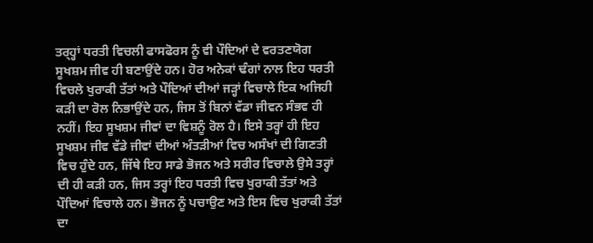ਤਰ੍ਹ੍ਹਾਂ ਧਰਤੀ ਵਿਚਲੀ ਫਾਸਫੋਰਸ ਨੂੰ ਵੀ ਪੌਦਿਆਂ ਦੇ ਵਰਤਣਯੋਗ ਸੂਖਸ਼ਮ ਜੀਵ ਹੀ ਬਣਾਉਂਦੇ ਹਨ। ਹੋਰ ਅਨੇਕਾਂ ਢੰਗਾਂ ਨਾਲ ਇਹ ਧਰਤੀ ਵਿਚਲੇ ਖੁਰਾਕੀ ਤੱਤਾਂ ਅਤੇ ਪੌਦਿਆਂ ਦੀਆਂ ਜੜ੍ਹਾਂ ਵਿਚਾਲੇ ਇਕ ਅਜਿਹੀ ਕੜੀ ਦਾ ਰੋਲ ਨਿਭਾਉਂਦੇ ਹਨ, ਜਿਸ ਤੋਂ ਬਿਨਾਂ ਵੱਡਾ ਜੀਵਨ ਸੰਭਵ ਹੀ ਨਹੀਂ। ਇਹ ਸੂਖਸ਼ਮ ਜੀਵਾਂ ਦਾ ਵਿਸ਼ਨੂੰ ਰੋਲ ਹੈ। ਇਸੇ ਤਰ੍ਹਾਂ ਹੀ ਇਹ ਸੂਖਸ਼ਮ ਜੀਵ ਵੱਡੇ ਜੀਵਾਂ ਦੀਆਂ ਅੰਤੜੀਆਂ ਵਿਚ ਅਸੰਖਾਂ ਦੀ ਗਿਣਤੀ ਵਿਚ ਹੁੰਦੇ ਹਨ, ਜਿੱਥੇ ਇਹ ਸਾਡੇ ਭੋਜਨ ਅਤੇ ਸਰੀਰ ਵਿਚਾਲੇ ਉਸੇ ਤਰ੍ਹਾਂ ਦੀ ਹੀ ਕੜੀ ਹਨ, ਜਿਸ ਤਰ੍ਹਾਂ ਇਹ ਧਰਤੀ ਵਿਚ ਖੁਰਾਕੀ ਤੱਤਾਂ ਅਤੇ ਪੌਦਿਆਂ ਵਿਚਾਲੇ ਹਨ। ਭੋਜਨ ਨੂੰ ਪਚਾਉਣ ਅਤੇ ਇਸ ਵਿਚ ਖੁਰਾਕੀ ਤੱਤਾਂ ਦਾ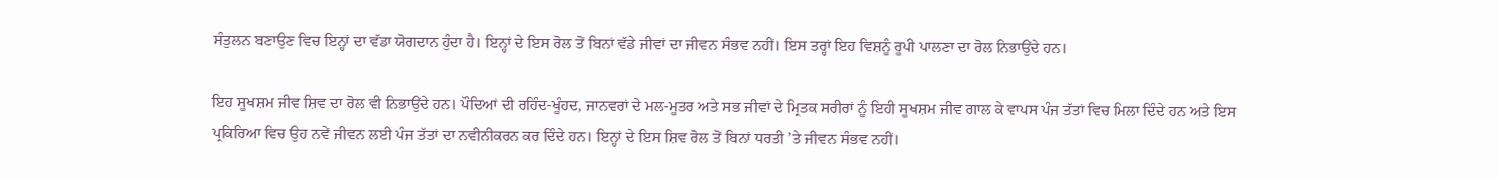ਸੰਤੁਲਨ ਬਣਾਉਣ ਵਿਚ ਇਨ੍ਹਾਂ ਦਾ ਵੱਡਾ ਯੋਗਦਾਨ ਹੁੰਦਾ ਹੈ। ਇਨ੍ਹਾਂ ਦੇ ਇਸ ਰੋਲ ਤੋਂ ਬਿਨਾਂ ਵੱਡੇ ਜੀਵਾਂ ਦਾ ਜੀਵਨ ਸੰਭਵ ਨਹੀਂ। ਇਸ ਤਰ੍ਹਾਂ ਇਹ ਵਿਸ਼ਨੂੰ ਰੂਪੀ ਪਾਲਣਾ ਦਾ ਰੋਲ ਨਿਭਾਉਂਦੇ ਹਨ।

ਇਹ ਸੂਖਸ਼ਮ ਜੀਵ ਸ਼ਿਵ ਦਾ ਰੋਲ ਵੀ ਨਿਭਾਉਂਦੇ ਹਨ। ਪੌਦਿਆਂ ਦੀ ਰਹਿੰਦ-ਖੂੰਹਦ, ਜਾਨਵਰਾਂ ਦੇ ਮਲ-ਮੂਤਰ ਅਤੇ ਸਭ ਜੀਵਾਂ ਦੇ ਮ੍ਰਿਤਕ ਸਰੀਰਾਂ ਨੂੰ ਇਹੀ ਸੂਖਸ਼ਮ ਜੀਵ ਗਾਲ ਕੇ ਵਾਪਸ ਪੰਜ ਤੱਤਾਂ ਵਿਚ ਮਿਲਾ ਦਿੰਦੇ ਹਨ ਅਤੇ ਇਸ ਪ੍ਰਕਿਰਿਆ ਵਿਚ ਉਹ ਨਵੇਂ ਜੀਵਨ ਲਈ ਪੰਜ ਤੱਤਾਂ ਦਾ ਨਵੀਨੀਕਰਨ ਕਰ ਦਿੰਦੇ ਹਨ। ਇਨ੍ਹਾਂ ਦੇ ਇਸ ਸ਼ਿਵ ਰੋਲ ਤੋਂ ਬਿਨਾਂ ਧਰਤੀ ’ਤੇ ਜੀਵਨ ਸੰਭਵ ਨਹੀਂ।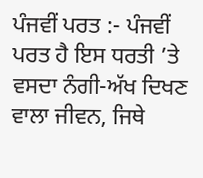ਪੰਜਵੀਂ ਪਰਤ :- ਪੰਜਵੀਂ ਪਰਤ ਹੈ ਇਸ ਧਰਤੀ ’ਤੇ ਵਸਦਾ ਨੰਗੀ-ਅੱਖ ਦਿਖਣ ਵਾਲਾ ਜੀਵਨ, ਜਿਥੇ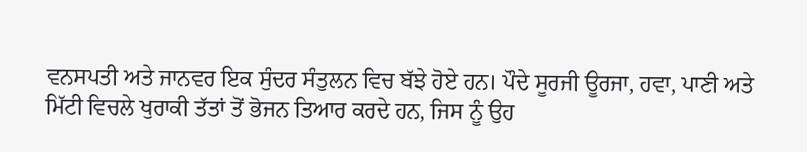ਵਨਸਪਤੀ ਅਤੇ ਜਾਨਵਰ ਇਕ ਸੁੰਦਰ ਸੰਤੁਲਨ ਵਿਚ ਬੱਝੇ ਹੋਏ ਹਨ। ਪੌਦੇ ਸੂਰਜੀ ਊਰਜਾ, ਹਵਾ, ਪਾਣੀ ਅਤੇ ਮਿੱਟੀ ਵਿਚਲੇ ਖੁਰਾਕੀ ਤੱਤਾਂ ਤੋਂ ਭੋਜਨ ਤਿਆਰ ਕਰਦੇ ਹਨ, ਜਿਸ ਨੂੰ ਉਹ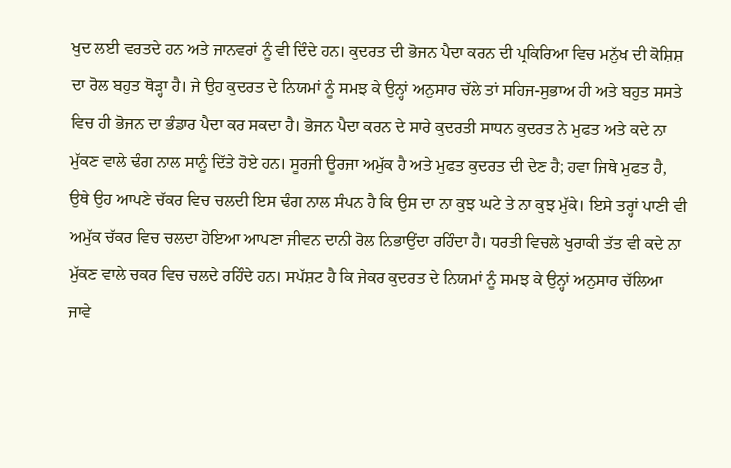ਖੁਦ ਲਈ ਵਰਤਦੇ ਹਨ ਅਤੇ ਜਾਨਵਰਾਂ ਨੂੰ ਵੀ ਦਿੰਦੇ ਹਨ। ਕੁਦਰਤ ਦੀ ਭੋਜਨ ਪੈਦਾ ਕਰਨ ਦੀ ਪ੍ਰਕਿਰਿਆ ਵਿਚ ਮਨੁੱਖ ਦੀ ਕੋਸ਼ਿਸ਼ ਦਾ ਰੋਲ ਬਹੁਤ ਥੋੜ੍ਹਾ ਹੈ। ਜੇ ਉਹ ਕੁਦਰਤ ਦੇ ਨਿਯਮਾਂ ਨੂੰ ਸਮਝ ਕੇ ਉਨ੍ਹਾਂ ਅਨੁਸਾਰ ਚੱਲੇ ਤਾਂ ਸਹਿਜ-ਸੁਭਾਅ ਹੀ ਅਤੇ ਬਹੁਤ ਸਸਤੇ ਵਿਚ ਹੀ ਭੋਜਨ ਦਾ ਭੰਡਾਰ ਪੈਦਾ ਕਰ ਸਕਦਾ ਹੈ। ਭੋਜਨ ਪੈਦਾ ਕਰਨ ਦੇ ਸਾਰੇ ਕੁਦਰਤੀ ਸਾਧਨ ਕੁਦਰਤ ਨੇ ਮੁਫਤ ਅਤੇ ਕਦੇ ਨਾ ਮੁੱਕਣ ਵਾਲੇ ਢੰਗ ਨਾਲ ਸਾਨੂੰ ਦਿੱਤੇ ਹੋਏ ਹਨ। ਸੂਰਜੀ ਊਰਜਾ ਅਮੁੱਕ ਹੈ ਅਤੇ ਮੁਫਤ ਕੁਦਰਤ ਦੀ ਦੇਣ ਹੈ; ਹਵਾ ਜਿਥੇ ਮੁਫਤ ਹੈ, ਉਥੇ ਉਹ ਆਪਣੇ ਚੱਕਰ ਵਿਚ ਚਲਦੀ ਇਸ ਢੰਗ ਨਾਲ ਸੰਪਨ ਹੈ ਕਿ ਉਸ ਦਾ ਨਾ ਕੁਝ ਘਟੇ ਤੇ ਨਾ ਕੁਝ ਮੁੱਕੇ। ਇਸੇ ਤਰ੍ਹਾਂ ਪਾਣੀ ਵੀ ਅਮੁੱਕ ਚੱਕਰ ਵਿਚ ਚਲਦਾ ਹੋਇਆ ਆਪਣਾ ਜੀਵਨ ਦਾਨੀ ਰੋਲ ਨਿਭਾਉਂਦਾ ਰਹਿੰਦਾ ਹੈ। ਧਰਤੀ ਵਿਚਲੇ ਖੁਰਾਕੀ ਤੱਤ ਵੀ ਕਦੇ ਨਾ ਮੁੱਕਣ ਵਾਲੇ ਚਕਰ ਵਿਚ ਚਲਦੇ ਰਹਿੰਦੇ ਹਨ। ਸਪੱਸ਼ਟ ਹੈ ਕਿ ਜੇਕਰ ਕੁਦਰਤ ਦੇ ਨਿਯਮਾਂ ਨੂੰ ਸਮਝ ਕੇ ਉਨ੍ਹਾਂ ਅਨੁਸਾਰ ਚੱਲਿਆ ਜਾਵੇ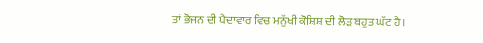ਤਾਂ ਭੋਜਨ ਦੀ ਪੈਦਾਵਾਰ ਵਿਚ ਮਨੁੱਖੀ ਕੋਸ਼ਿਸ਼ ਦੀ ਲੋੜ ਬਹੁਤ ਘੱਟ ਹੈ।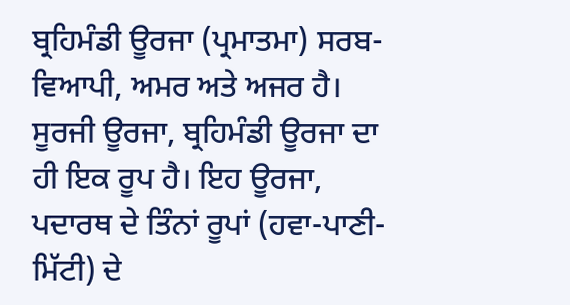ਬ੍ਰਹਿਮੰਡੀ ਊਰਜਾ (ਪ੍ਰਮਾਤਮਾ) ਸਰਬ-ਵਿਆਪੀ, ਅਮਰ ਅਤੇ ਅਜਰ ਹੈ। ਸੂਰਜੀ ਊਰਜਾ, ਬ੍ਰਹਿਮੰਡੀ ਊਰਜਾ ਦਾ ਹੀ ਇਕ ਰੂਪ ਹੈ। ਇਹ ਊਰਜਾ, ਪਦਾਰਥ ਦੇ ਤਿੰਨਾਂ ਰੂਪਾਂ (ਹਵਾ-ਪਾਣੀ-ਮਿੱਟੀ) ਦੇ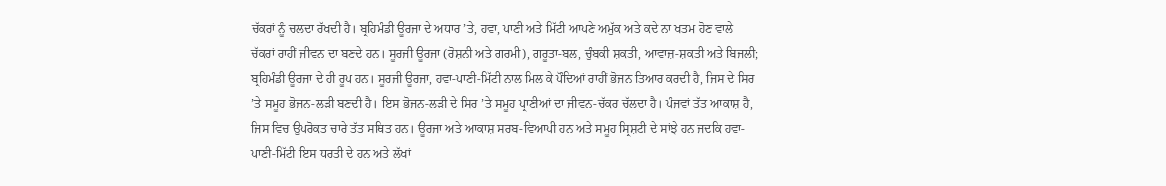ਚੱਕਰਾਂ ਨੂੰ ਚਲਦਾ ਰੱਖਦੀ ਹੈ। ਬ੍ਰਹਿਮੰਡੀ ਊਰਜਾ ਦੇ ਅਧਾਰ ’ਤੇ, ਹਵਾ, ਪਾਣੀ ਅਤੇ ਮਿੱਟੀ ਆਪਣੇ ਅਮੁੱਕ ਅਤੇ ਕਦੇ ਨਾ ਖਤਮ ਹੋਣ ਵਾਲੇ ਚੱਕਰਾਂ ਰਾਹੀਂ ਜੀਵਨ ਦਾ ਬਣਦੇ ਹਨ। ਸੂਰਜੀ ਊਰਜਾ (ਰੋਸ਼ਨੀ ਅਤੇ ਗਰਮੀ), ਗਰੂਤਾ-ਬਲ, ਚੁੰਬਕੀ ਸ਼ਕਤੀ, ਆਵਾਜ਼-ਸ਼ਕਤੀ ਅਤੇ ਬਿਜਲੀ; ਬ੍ਰਹਿਮੰਡੀ ਊਰਜਾ ਦੇ ਹੀ ਰੂਪ ਹਨ। ਸੂਰਜੀ ਊਰਜਾ, ਹਵਾ-ਪਾਣੀ-ਮਿੱਟੀ ਨਾਲ ਮਿਲ ਕੇ ਪੌਦਿਆਂ ਰਾਹੀਂ ਭੋਜਨ ਤਿਆਰ ਕਰਦੀ ਹੈ, ਜਿਸ ਦੇ ਸਿਰ ’ਤੇ ਸਮੂਹ ਭੋਜਨ-ਲੜੀ ਬਣਦੀ ਹੈ। ਇਸ ਭੋਜਨ-ਲੜੀ ਦੇ ਸਿਰ ’ਤੇ ਸਮੂਹ ਪ੍ਰਾਣੀਆਂ ਦਾ ਜੀਵਨ-ਚੱਕਰ ਚੱਲਦਾ ਹੈ। ਪੰਜਵਾਂ ਤੱਤ ਆਕਾਸ਼ ਹੈ, ਜਿਸ ਵਿਚ ਉਪਰੋਕਤ ਚਾਰੇ ਤੱਤ ਸਥਿਤ ਹਨ। ਊਰਜਾ ਅਤੇ ਆਕਾਸ਼ ਸਰਬ-ਵਿਆਪੀ ਹਨ ਅਤੇ ਸਮੂਹ ਸ੍ਰਿਸ਼ਟੀ ਦੇ ਸਾਂਝੇ ਹਨ ਜਦਕਿ ਹਵਾ-ਪਾਣੀ-ਮਿੱਟੀ ਇਸ ਧਰਤੀ ਦੇ ਹਨ ਅਤੇ ਲੱਖਾਂ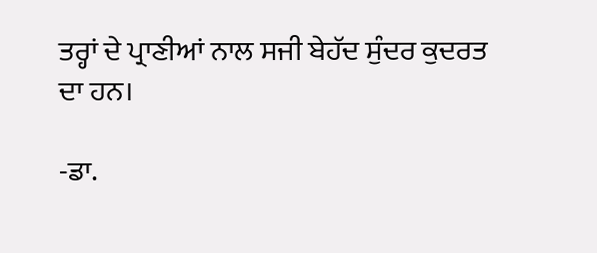ਤਰ੍ਹਾਂ ਦੇ ਪ੍ਰਾਣੀਆਂ ਨਾਲ ਸਜੀ ਬੇਹੱਦ ਸੁੰਦਰ ਕੁਦਰਤ ਦਾ ਹਨ।

-ਡਾ.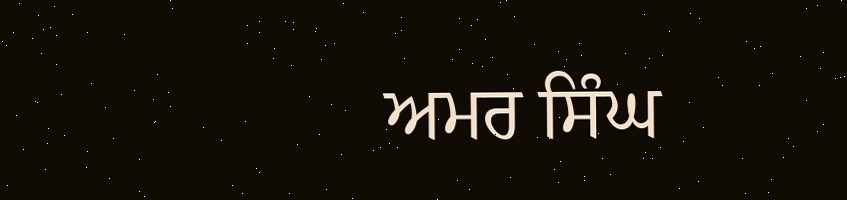ਅਮਰ ਸਿੰਘ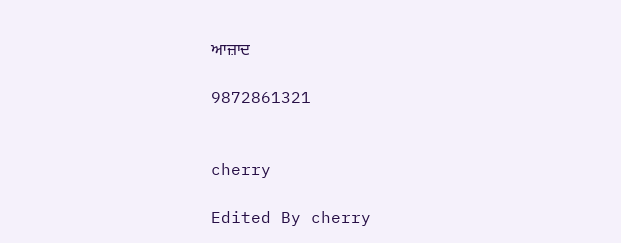ਆਜ਼ਾਦ

9872861321


cherry

Edited By cherry